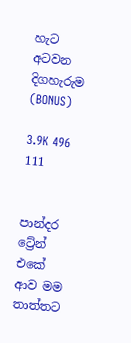හැට අටවන දිගහැරුම (BONUS)

3.9K 496 111


පාන්දර ට්‍රේන් එකේ ආව මම තාත්තට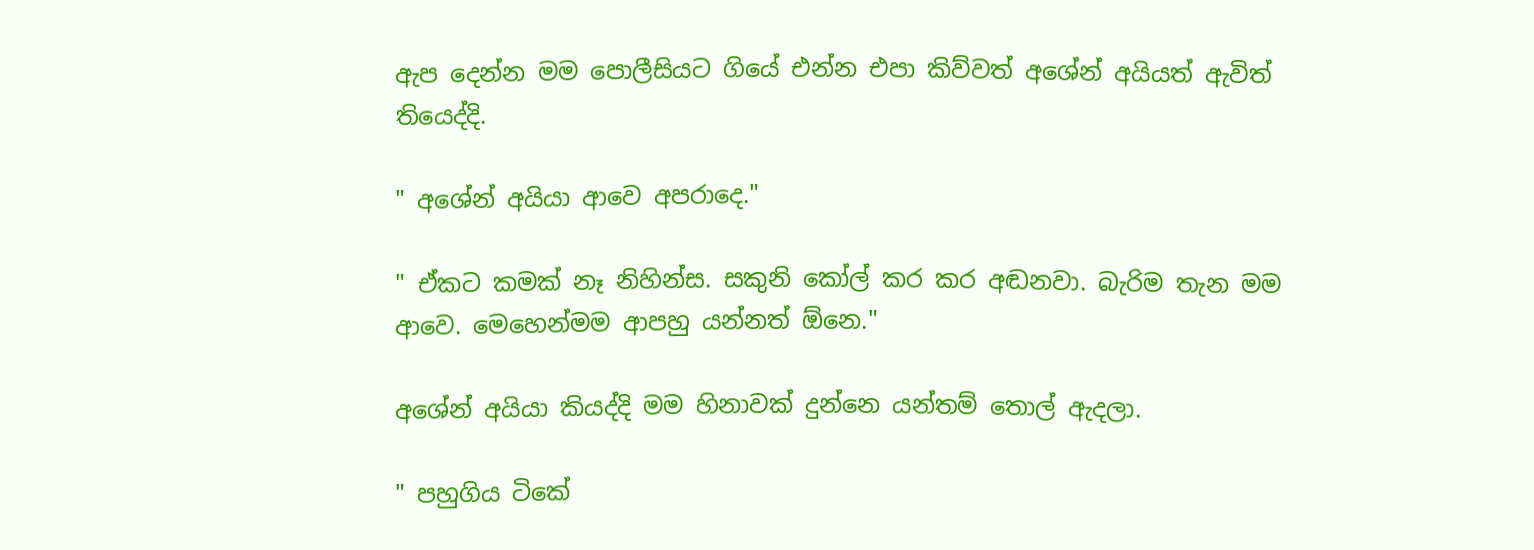ඇප දෙන්න මම පොලීසියට ගියේ එන්න එපා කිව්වත් අශේන් අයියත් ඇවිත් තියෙද්දි.

" අශේන් අයියා ආවෙ අපරාදෙ."

" ඒකට කමක් නෑ නිහින්ස. සකුනි කෝල් කර කර අඬනවා. බැරිම තැන මම ආවෙ. මෙහෙන්මම ආපහු යන්නත් ඕනෙ."

අශේන් අයියා කියද්දි මම හිනාවක් දුන්නෙ යන්තම් තොල් ඇදලා.

" පහුගිය ටිකේ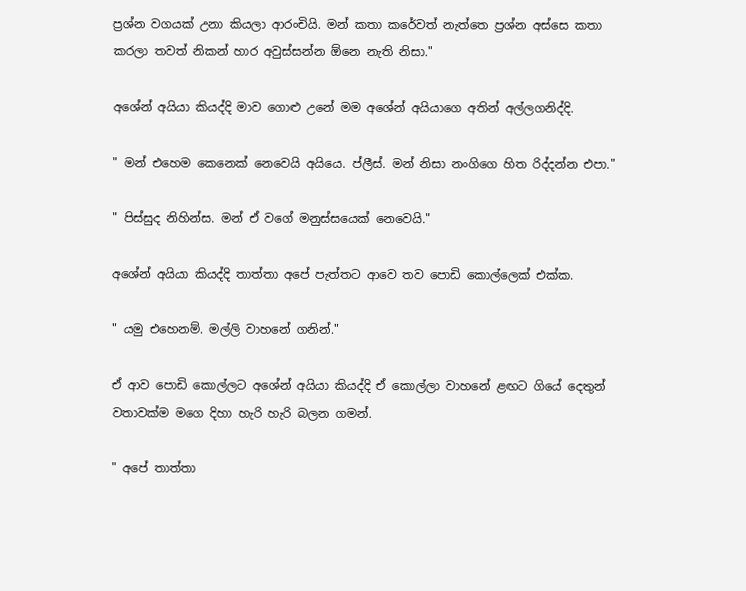ප්‍රශ්න වගයක් උනා කියලා ආරංචියි. මන් කතා කරේවත් නැත්තෙ ප්‍රශ්න අස්සෙ කතා කරලා තවත් නිකන් හාර අවුස්සන්න ඕනෙ නැති නිසා."

අශේන් අයියා කියද්දි මාව ගොළු උනේ මම අශේන් අයියාගෙ අතින් අල්ලගනිද්දි.

" මන් එහෙම කෙනෙක් නෙවෙයි අයියෙ. ප්ලීස්. මන් නිසා නංගිගෙ හිත රිද්දන්න එපා."

" පිස්සුද නිහින්ස. මන් ඒ වගේ මනුස්සයෙක් නෙවෙයි."

අශේන් අයියා කියද්දි තාත්තා අපේ පැත්තට ආවෙ තව පොඩි කොල්ලෙක් එක්ක.

" යමු එහෙනම්. මල්ලි වාහනේ ගනින්."

ඒ ආව පොඩි කොල්ලට අශේන් අයියා කියද්දි ඒ කොල්ලා වාහනේ ළඟට ගියේ දෙතුන් වතාවක්ම මගෙ දිහා හැරි හැරි බලන ගමන්.

" අපේ තාත්තා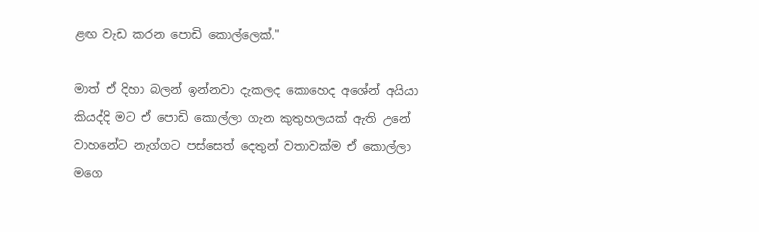ළඟ වැඩ කරන පොඩි කොල්ලෙක්."

මාත් ඒ දිහා බලන් ඉන්නවා දැකලද කොහෙද අශේන් අයියා කියද්දි මට ඒ පොඩි කොල්ලා ගැන කුතුහලයක් ඇති උනේ වාහනේට නැග්ගට පස්සෙත් දෙතුන් වතාවක්ම ඒ කොල්ලා මගෙ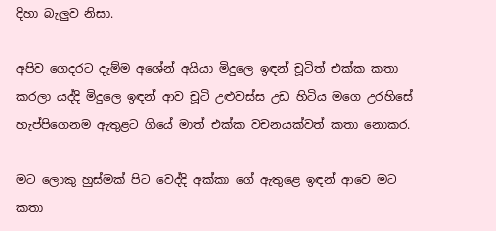දිහා බැලුව නිසා.

අපිව ගෙදරට දැම්ම අශේන් අයියා මිදුලෙ ඉඳන් චූටිත් එක්ක කතා කරලා යද්දි මිදුලෙ ඉඳන් ආව චූටි උළුවස්ස උඩ හිටිය මගෙ උරහිසේ හැප්පිගෙනම ඇතුළට ගියේ මාත් එක්ක වචනයක්වත් කතා නොකර.

මට ලොකු හුස්මක් පිට වෙද්දි අක්කා ගේ ඇතුළෙ ඉඳන් ආවෙ මට කතා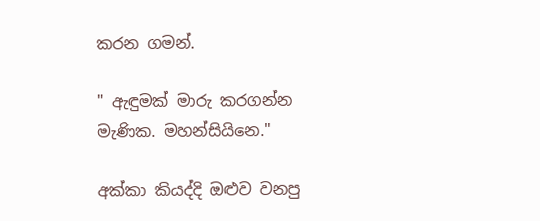කරන ගමන්.

" ඇඳුමක් මාරු කරගන්න මැණික. මහන්සියිනෙ."

අක්කා කියද්දි ඔළුව වනපු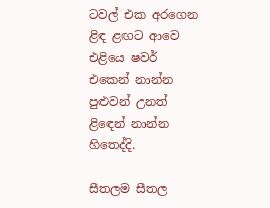ටවල් එක අරගෙන ළිඳ ළඟට ආවෙ එළියෙ ෂවර් එකෙන් නාන්න පුළුවන් උනත් ළිඳෙන් නාන්න හිතෙද්දි.

සීතලම සීතල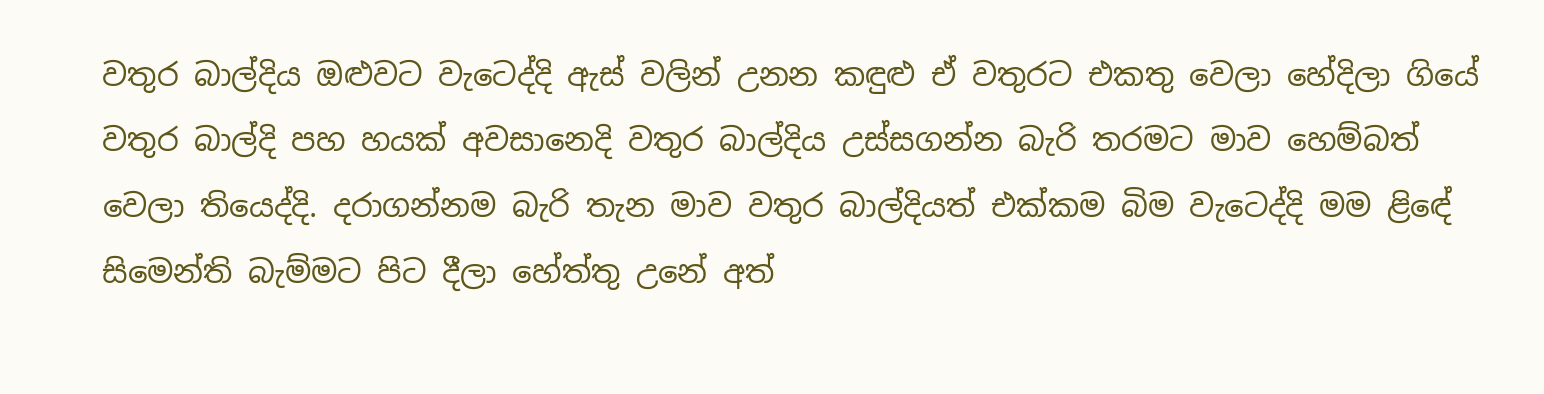වතුර බාල්දිය ඔළුවට වැටෙද්දි ඇස් වලින් උනන කඳුළු ඒ වතුරට එකතු වෙලා හේදිලා ගියේ වතුර බාල්දි පහ හයක් අවසානෙදි වතුර බාල්දිය උස්සගන්න බැරි තරමට මාව හෙම්බත් වෙලා තියෙද්දි. දරාගන්නම බැරි තැන මාව වතුර බාල්දියත් එක්කම බිම වැටෙද්දි මම ළිඳේ සිමෙන්ති බැම්මට පිට දීලා හේත්තු උනේ අත්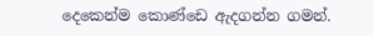දෙකෙන්ම කොණ්ඩෙ ඇදගන්න ගමන්.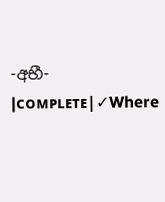-අභී- |ᴄᴏᴍᴘʟᴇᴛᴇ|✓Where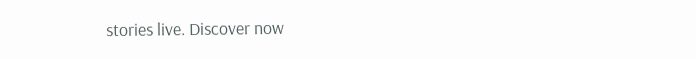stories live. Discover now